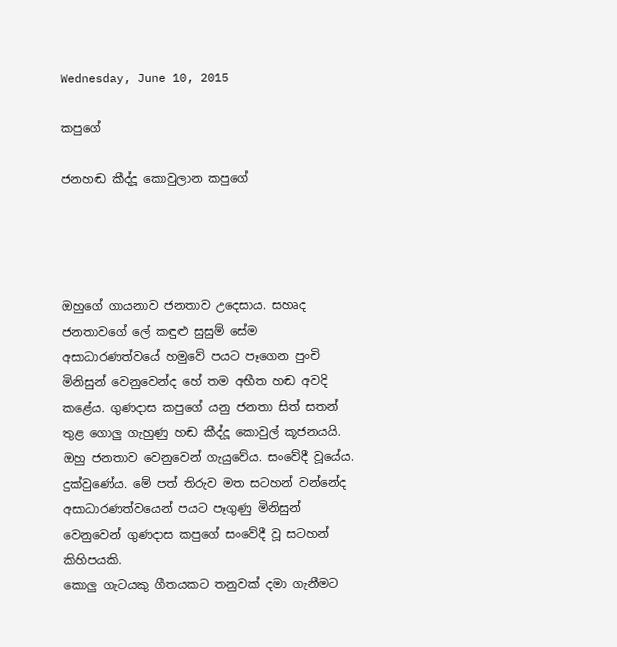Wednesday, June 10, 2015

කපුගේ

ජනහඬ කීද්දූ කොවුලාන කපුගේ




ඔහුගේ ගායනාව ජනතාව උදෙසාය. සහෘද ජනතාවගේ ලේ කඳුළු සුසුම් සේම අසාධාරණත්වයේ හමුවේ පයට පෑගෙන පුංචි මිනිසුන් වෙනුවෙන්ද හේ තම අභීත හඬ අවදි කළේය. ගුණදාස කපුගේ යනු ජනතා සිත් සතන් තුළ ගොලු ගැහුණු හඬ කීද්දූ කොවුල් කූජනයයි. ඔහු ජනතාව වෙනුවෙන් ගැයුවේය. සංවේදී වූයේය. දුක්වුණේය. මේ පත් තිරුව මත සටහන් වන්නේද අසාධාරණත්වයෙන් පයට පෑගුණු මිනිසුන් වෙනුවෙන් ගුණදාස කපුගේ සංවේදී වූ සටහන් කිහිපයකි.
කොලු ගැටයකු ගීතයකට තනුවක් දමා ගැනීමට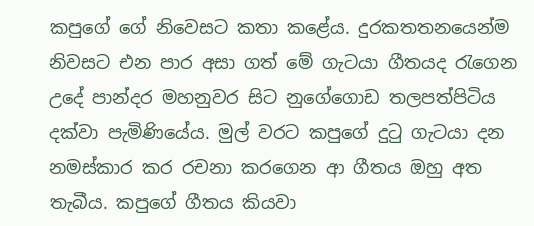කපුගේ ගේ නිවෙසට කතා කළේය. දුරකතතනයෙන්ම නිවසට එන පාර අසා ගත් මේ ගැටයා ගීතයද රැගෙන උදේ පාන්දර මහනුවර සිට නුගේගොඩ තලපත්පිටිය දක්වා පැමිණියේය. මුල් වරට කපුගේ දුටු ගැටයා දන නමස්කාර කර රචනා කරගෙන ආ ගීතය ඔහු අත තැබීය. කපුගේ ගීතය කියවා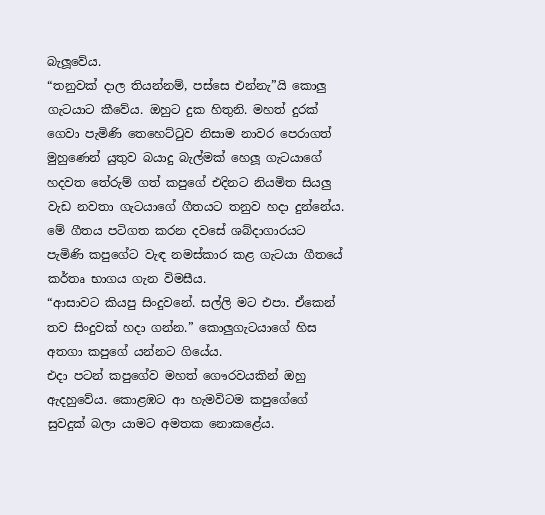බැලූවේය.
“තනුවක් දාල තියන්නම්, පස්සෙ එන්නැ”යි කොලු ගැටයාට කීවේය. ඔහුට දුක හිතුනි. මහත් දුරක් ගෙවා පැමිණි තෙහෙට්ටුව නිසාම නාවර පෙරාගත් මුහුණෙන් යුතුව බයාදු බැල්මක් හෙලූ ගැටයාගේ හදවත තේරුම් ගත් කපුගේ එදිනට නියමිත සියලු වැඩ නවතා ගැටයාගේ ගීතයට තනුව හදා දුන්නේය.
මේ ගීතය පටිගත කරන දවසේ ශබ්දාගාරයට පැමිණි කපුගේට වැඳ නමස්කාර කළ ගැටයා ගීතයේ කර්තෘ භාගය ගැන විමසීය.
“ආසාවට කියපු සිංදුවනේ. සල්ලි මට එපා. ඒකෙන් තව සිංදුවක් හදා ගන්න.” කොලුගැටයාගේ හිස අතගා කපුගේ යන්නට ගියේය.
එදා පටන් කපුගේව මහත් ගෞරවයකින් ඔහු ඇදහුවේය. කොළඹට ආ හැමවිටම කපුගේගේ සුවදුක් බලා යාමට අමතක නොකළේය.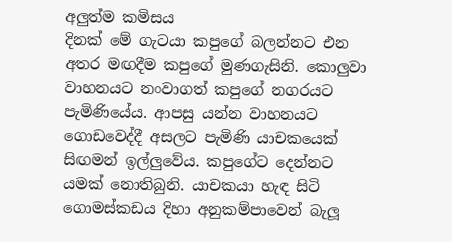අලුත්ම කමිසය
දිනක් මේ ගැටයා කපුගේ බලන්නට එන අතර මඟදීම කපුගේ මුණගැසිනි. කොලුවා වාහනයට නංවාගත් කපුගේ නගරයට පැමිණියේය. ආපසු යන්න වාහනයට ගොඩවෙද්දී අසලට පැමිණි යාචකයෙක් සිඟමන් ඉල්ලුවේය. කපුගේට දෙන්නට යමක් නොතිබුනි. යාචකයා හැඳ සිටි ගොමස්කඩය දිහා අනුකම්පාවෙන් බැලූ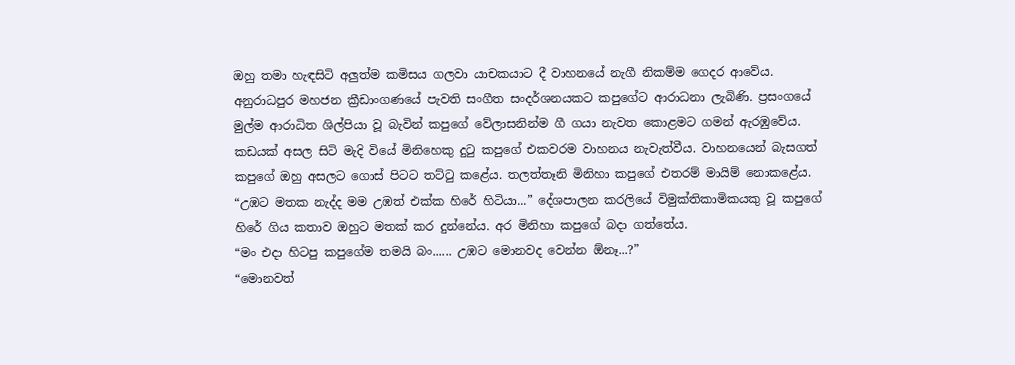ඔහු තමා හැඳසිටි අලුත්ම කමිසය ගලවා යාචකයාට දී වාහනයේ නැගී නිකම්ම ගෙදර ආවේය.
අනුරාධපුර මහජන ක්‍රීඩාංගණයේ පැවති සංගීත සංදර්ශනයකට කපුගේට ආරාධනා ලැබිණි. ප්‍රසංගයේ මුල්ම ආරාධිත ශිල්පියා වූ බැවින් කපුගේ වේලාසනින්ම ගී ගයා නැවත කොළමට ගමන් ඇරඹුවේය. කඩයක් අසල සිටි මැදි වියේ මිනිහෙකු දුටු කපුගේ එකවරම වාහනය නැවැත්වීය. වාහනයෙන් බැසගත් කපුගේ ඔහු අසලට ගොස් පිටට තට්ටු කළේය. තලත්තෑනි මිනිහා කපුගේ එතරම් මායිම් නොකළේය.
“උඹට මතක නැද්ද මම උඹත් එක්ක හිරේ හිටියා...” දේශපාලන කරලියේ විමුක්තිකාමිකයකු වූ කපුගේ හිරේ ගිය කතාව ඔහුට මතක් කර දුන්නේය. අර මිනිහා කපුගේ බදා ගත්තේය.
“මං එදා හිටපු කපුගේම තමයි බං...... උඹට මොනවද වෙන්න ඕනෑ...?”
“මොනවත්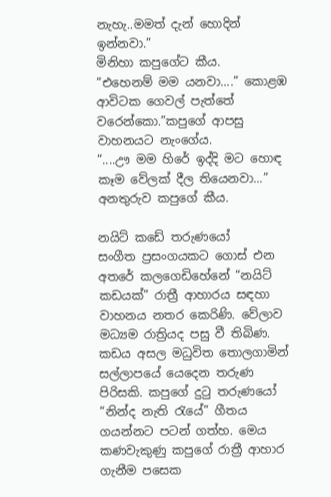නැහැ..මමත් දැන් හොදින් ඉන්නවා.”
මිනිහා කපුගේට කීය.
“එහෙනම් මම යනවා....” කොළඹ ආවිටක ගෙවල් පැත්තේ වරෙන්කො.”කපුගේ ආපසු වාහනයට නැංගේය.
“....ඌ මම හිරේ ඉද්දි මට හොඳ කෑම වේලක් දීල තියෙනවා...” අනතුරුව කපුගේ කීය.

නයිට් කඩේ තරුණයෝ
සංගීත ප්‍රසංගයකට ගොස් එන අතරේ කලගෙඩිහේනේ “නයිට් කඩයක්” රාත්‍රී ආහාරය සඳහා වාහනය නතර කෙරිණි. වේලාව මධ්‍යම රාත්‍රියද පසු වී තිබිණ. කඩය අසල මධුවිත තොලගාමින් සල්ලාපයේ යෙදෙන තරුණ පිරිසකි. කපුගේ දුටු තරුණයෝ “නින්ද නැති රැයේ” ගීතය ගයන්නට පටන් ගත්හ. මෙය කණවැකුණු කපුගේ රාත්‍රී ආහාර ගැනීම පසෙක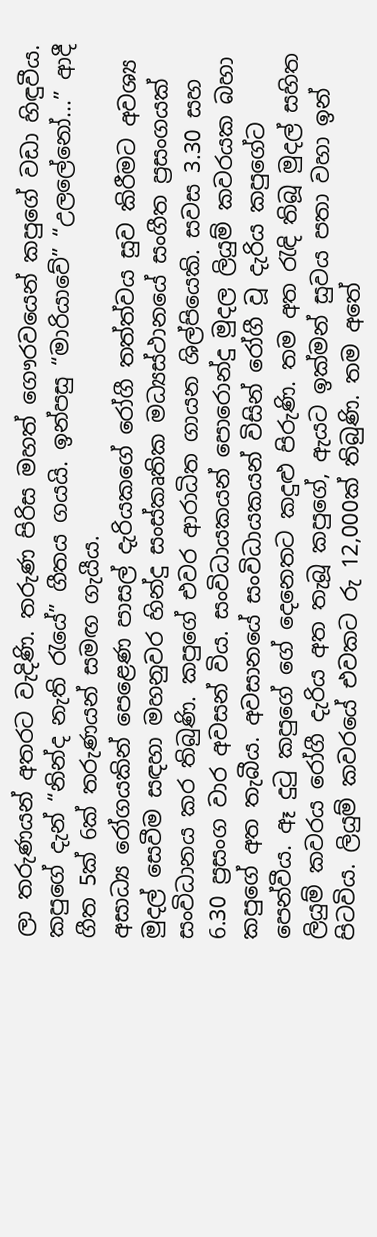ලා තරුණයන් අතරට වැදිණි. තරුණ පිරිස මහත් ගෞරවයෙන් කපුගේ වඩා හිඳුවීය. කපුගේ දැන් “නින්ද නැති රැයේ” ගීතය ගයයි. ඉන්පසු “මාරියාවේ” “උලලේනෝ...” ආදී ගීත 5ක් 6ක් තරුණයන් සමඟ ගැයීය.
අසාධ්‍ය රෝගයකින් පෙළෙණ පාසල් දැරියකගේ රෝගී තත්ත්වය සුව කිරීමට අවශ්‍ය මුදල් සෙවීම සඳහා මහනුවර හින්දු සංස්කෘතික මධ්‍යස්ථානයේ සංගීත ප්‍රසංගයක් සංවිධානය කර තිබුණි. කපුගේ එවර ආරාධිත ගායන ශිල්පියෙකි. සවස 3.30 සහ 6.30 ප්‍රසංග වාර අවසන් විය. සංවිධායකයන් පොරොන්දු මුදල ලියුම් කවරයක බහා කපුගේ අත තැබීය. අවසානයේ සංවිධායකයන් විසින් රෝගී වූ දැරිය කපුගේට පෙන්වීය. ඈ දුටු කපුගේ ගේ දෙනෙතට කදුළු පිරුණි. තම අත රැඳි තිබූ මුදල් සහිත ලියුම් කවරය රෝගී දැරිය අත තැබූ කපුගේ, ඇයට ඉක්මන් සුවය පතා වහා ඉන් පිටවිය. ලියුම් කවරයේ එවකට රු 12,000ක් තිබුණි. තම අතේ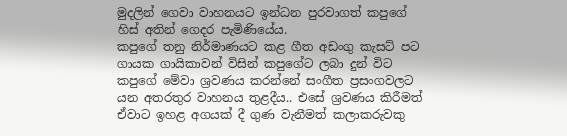මුදලින් ගෙවා වාහනයට ඉන්ධන පුරවාගත් කපුගේ හිස් අතින් ගෙදර පැමිණියේය.
කපුගේ තනු නිර්මාණයට කළ ගීත අඩංගු කැසට් පට ගායක ගායිකාවන් විසින් කපුගේට ලබා දුන් විට කපුගේ මේවා ශ්‍රවණය කරන්නේ සංගීත ප්‍රසංගවලට යන අතරතුර වාහනය තුළදීය.. එසේ ශ්‍රවණය කිරීමත් ඒවාට ඉහළ අගයක් දී ගුණ වැනීමත් කලාකරුවකු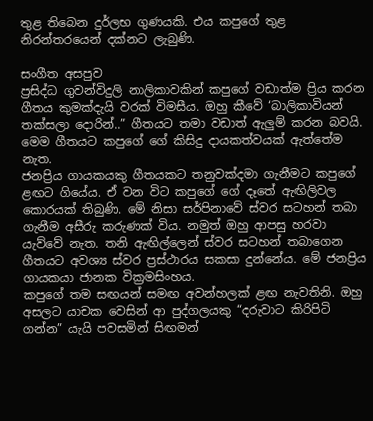තුළ තිබෙන දුර්ලභ ගුණයකි. එය කපුගේ තුළ නිරන්තරයෙන් දක්නට ලැබුණි.

සංගීත අසපුව
ප්‍රසිද්ධ ගුවන්විදුලි නාලිකාවකින් කපුගේ වඩාත්ම ප්‍රිය කරන ගීතය කුමක්දැයි වරක් විමසීය. ඔහු කීවේ ‘බාලිකාවියන් තක්සලා දොරින්..” ගීතයට තමා වඩාත් ඇලුම් කරන බවයි. මෙම ගීතයට කපුගේ ගේ කිසිදු දායකත්වයක් ඇත්තේම නැත.
ජනප්‍රිය ගායකයකු ගීතයකට තනුවක්දමා ගැනීමට කපුගේ ළඟට ගියේය. ඒ වන විට කපුගේ ගේ දෑතේ ඇඟිලිවල කොරයක් තිබුණි. මේ නිසා සර්පිනාවේ ස්වර සටහන් තබා ගැනීම අසීරු කරුණක් විය. නමුත් ඔහු ආපසු හරවා යැව්වේ නැත. තනි ඇඟිල්ලෙන් ස්වර සටහන් තබාගෙන ගීතයට අවශ්‍ය ස්වර ප්‍රස්ථාරය සකසා දුන්නේය. මේ ජනප්‍රිය ගායකයා ජානක වික්‍රමසිංහය.
කපුගේ තම සඟයන් සමඟ අවන්හලක් ළඟ නැවතිනි. ඔහු අසලට යාචක වෙසින් ආ පුද්ගලයකු “දරුවාට කිරිපිටි ගන්න” යැයි පවසමින් සිඟමන්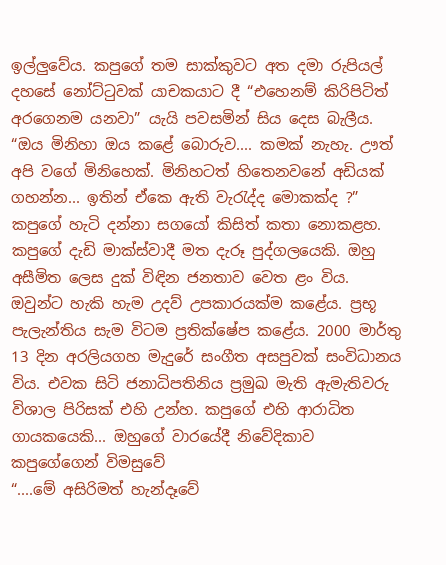ඉල්ලුවේය. කපුගේ තම සාක්කුවට අත දමා රුපියල් දහසේ නෝට්ටුවක් යාචකයාට දී “එහෙනම් කිරිපිටිත් අරගෙනම යනවා” යැයි පවසමින් සිය දෙස බැලීය.
“ඔය මිනිහා ඔය කළේ බොරුව.... කමක් නැහැ. ඌත් අපි වගේ මිනිහෙක්. මිනිහටත් හිතෙනවනේ අඩියක් ගහන්න... ඉතින් ඒකෙ ඇති වැරැද්ද මොකක්ද ?”
කපුගේ හැටි දන්නා සගයෝ කිසිත් කතා නොකළහ.
කපුගේ දැඩි මාක්ස්වාදී මත දැරූ පුද්ගලයෙකි. ඔහු අසීමිත ලෙස දුක් විඳින ජනතාව වෙත ළං විය. ඔවුන්ට හැකි හැම උදව් උපකාරයක්ම කළේය. ප්‍රභූ පැලැන්තිය සැම විටම ප්‍රතික්ෂේප කළේය. 2000 මාර්තු 13 දින අරලියගහ මැදුරේ සංගීත අසපුවක් සංවිධානය විය. එවක සිටි ජනාධිපතිනිය ප්‍රමුඛ මැති ඇමැතිවරු විශාල පිරිසක් එහි උන්හ. කපුගේ එහි ආරාධිත ගායකයෙකි... ඔහුගේ වාරයේදී නිවේදිකාව කපුගේගෙන් විමසුවේ
“....මේ අසිරිමත් හැන්දෑවේ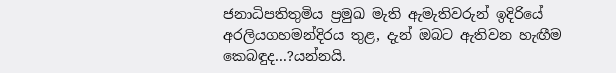ජනාධිපතිතුමිය ප්‍රමුඛ මැති ඇමැතිවරුන් ඉදිරියේ අරලියගහමන්දිරය තුළ, දැන් ඔබට ඇතිවන හැඟීම කෙබඳුද...?යන්නයි.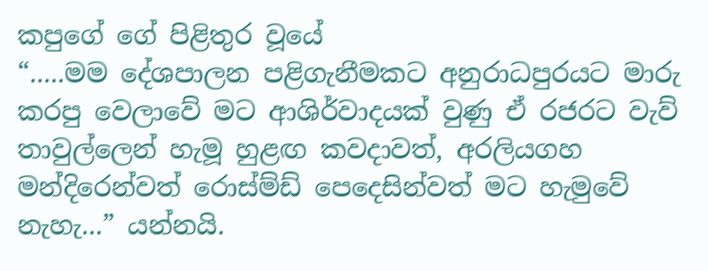කපුගේ ගේ පිළිතුර වූයේ
“.....මම දේශපාලන පළිගැනීමකට අනුරාධපුරයට මාරු කරපු වෙලාවේ මට ආශිර්වාදයක් වුණු ඒ රජරට වැව් තාවුල්ලෙන් හැමූ හුළඟ කවදාවත්, අරලියගහ මන්දිරෙන්වත් රොස්ම්ඩ් පෙදෙසින්වත් මට හැමුවේ නැහැ...” යන්නයි.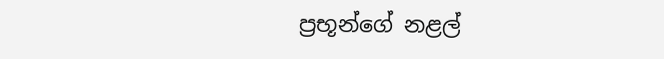ප්‍රභූන්ගේ නළල්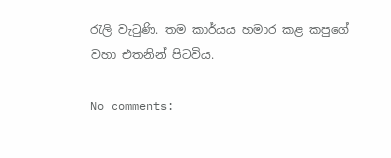රැලි වැටුණි. තම කාර්යය හමාර කළ කපුගේ වහා එතනින් පිටවිය.

No comments: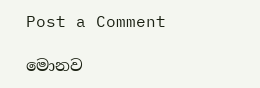Post a Comment

මොනව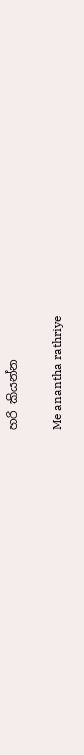හරි කියන්න

Me anantha rathriye